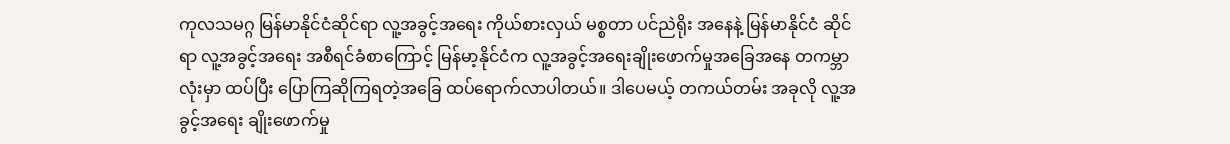ကုလသမဂ္ဂ မြန်မာနိုင်ငံဆိုင်ရာ လူ့အခွင့်အရေး ကိုယ်စားလှယ် မစ္စတာ ပင်ညဲရိုး အနေနဲ့ မြန်မာနိုင်ငံ ဆိုင်ရာ လူ့အခွင့်အရေး အစီရင်ခံစာကြောင့် မြန်မာ့နိုင်ငံက လူ့အခွင့်အရေးချိုးဖောက်မှုအခြေအနေ တကမ္ဘာလုံးမှာ ထပ်ပြီး ပြောကြဆိုကြရတဲ့အခြေ ထပ်ရောက်လာပါတယ်။ ဒါပေမယ့် တကယ်တမ်း အခုလို လူ့အခွင့်အရေး ချိုးဖောက်မှု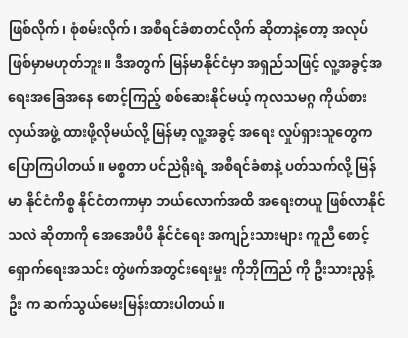ဖြစ်လိုက်၊ စုံစမ်းလိုက်၊ အစီရင်ခံစာတင်လိုက် ဆိုတာနဲ့တော့ အလုပ်ဖြစ်မှာမဟုတ်ဘူး။ ဒီအတွက် မြန်မာနိုင်ငံမှာ အရှည်သဖြင့် လူ့အခွင့်အရေးအခြေအနေ စောင့်ကြည့် စစ်ဆေးနိုင်မယ့် ကုလသမဂ္ဂ ကိုယ်စားလှယ်အဖွဲ့ ထားဖို့လိုမယ်လို့ မြန်မာ့ လူ့အခွင့် အရေး လှုပ်ရှားသူတွေက ပြောကြပါတယ်။ မစ္စတာ ပင်ညဲရိုးရဲ့ အစီရင်ခံစာနဲ့ ပတ်သက်လို့ မြန်မာ နိုင်ငံကိစ္စ နိုင်ငံတကာမှာ ဘယ်လောက်အထိ အရေးတယူ ဖြစ်လာနိုင်သလဲ ဆိုတာကို အေအေပီပီ နိုင်ငံရေး အကျဉ်းသားများ ကူညီ စောင့်ရှောက်ရေးအသင်း တွဲဖက်အတွင်းရေးမှုး ကိုဘိုကြည် ကို ဦးသားညွန့်ဦး က ဆက်သွယ်မေးမြန်းထားပါတယ်။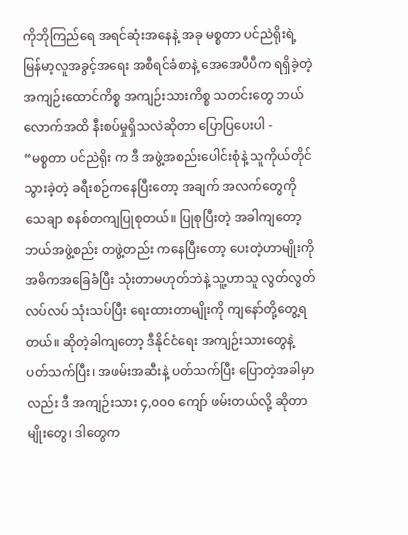ကိုဘိုကြည်ရေ အရင်ဆုံးအနေနဲ့ အခု မစ္စတာ ပင်ညဲရိုးရဲ့ မြန်မာ့လူအခွင့်အရေး အစီရင်ခံစာနဲ့ အေအေပီပီက ရရှိခဲ့တဲ့ အကျဉ်းထောင်ကိစ္စ အကျဉ်းသားကိစ္စ သတင်းတွေ ဘယ်လောက်အထိ နီးစပ်မှုရှိသလဲဆိုတာ ပြောပြပေးပါ -
“မစ္စတာ ပင်ညဲရိုး က ဒီ အဖွဲ့အစည်းပေါင်းစုံနဲ့ သူကိုယ်တိုင် သွားခဲ့တဲ့ ခရီးစဉ်ကနေပြီးတော့ အချက် အလက်တွေကို သေချာ စနစ်တကျပြုစုတယ်။ ပြုစုပြီးတဲ့ အခါကျတော့ ဘယ်အဖွဲ့စည်း တဖွဲ့တည်း ကနေပြီးတော့ ပေးတဲ့ဟာမျိုးကို အဓိကအခြေခံပြီး သုံးတာမဟုတ်ဘဲနဲ့ သူ့ဟာသူ လွတ်လွတ်လပ်လပ် သုံးသပ်ပြီး ရေးထားတာမျိုးကို ကျနော်တို့တွေ့ရတယ်။ ဆိုတဲ့ခါကျတော့ ဒီနိုင်ငံရေး အကျဉ်းသားတွေနဲ့ ပတ်သက်ပြီး၊ အဖမ်းအဆီးနဲ့ ပတ်သက်ပြီး ပြောတဲ့အခါမှာလည်း ဒီ အကျဉ်းသား ၄,၀၀၀ ကျော် ဖမ်းတယ်လို့ ဆိုတာမျိုးတွေ၊ ဒါတွေက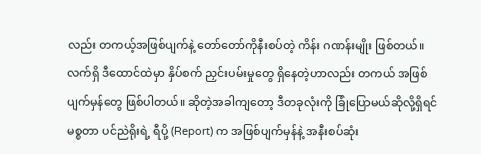လည်း တကယ့်အဖြစ်ပျက်နဲ့ တော်တော်ကိုနီးစပ်တဲ့ ကိန်း ဂဏန်းမျိုး ဖြစ်တယ်။ လက်ရှိ ဒီထောင်ထဲမှာ နှိပ်စက် ညှင်းပမ်းမှုတွေ ရှိနေတဲ့ဟာလည်း တကယ် အဖြစ်ပျက်မှန်တွေ ဖြစ်ပါတယ်။ ဆိုတဲ့အခါကျတော့ ဒီတခုလုံးကို ခြုံပြောမယ်ဆိုလို့ရှိရင် မစ္စတာ ပင်ညဲရိုးရဲ့ ရီပို့ (Report) က အဖြစ်ပျက်မှန်နဲ့ အနီးစပ်ဆုံး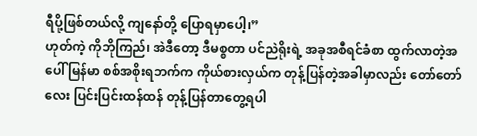ရီပို့ဖြစ်တယ်လို့ ကျနော်တို့ ပြောရမှာပေါ့၊”
ဟုတ်ကဲ့ ကိုဘိုကြည်၊ အဲဒီတော့ ဒီမစ္စတာ ပင်ညဲရိုးရဲ့ အခုအစီရင်ခံစာ ထွက်လာတဲ့အပေါ် မြန်မာ စစ်အစိုးရဘက်က ကိုယ်စားလှယ်က တုန့်ပြန်တဲ့အခါမှာလည်း တော်တော်လေး ပြင်းပြင်းထန်ထန် တုန့်ပြန်တာတွေ့ရပါ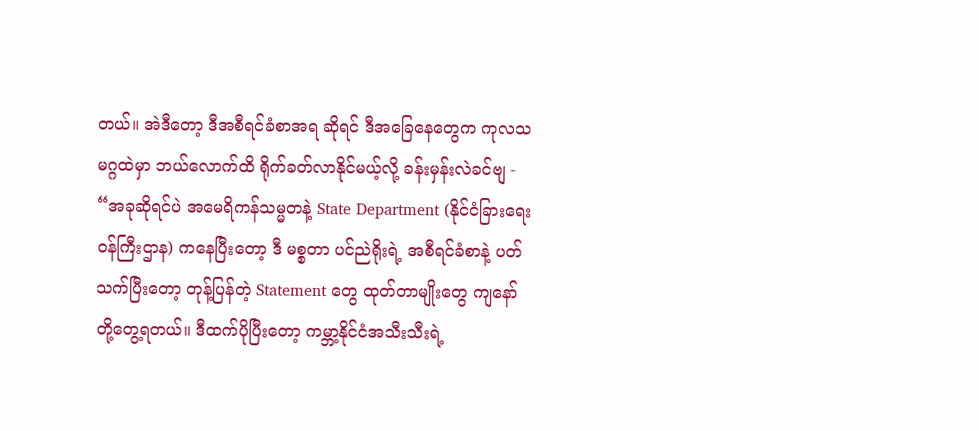တယ်။ အဲဒီတော့ ဒီအစီရင်ခံစာအရ ဆိုရင် ဒီအခြေနေတွေက ကုလသမဂ္ဂထဲမှာ ဘယ်လောက်ထိ ရိုက်ခတ်လာနိုင်မယ့်လို့ ခန်းမှန်းလဲခင်ဗျ -
“အခုဆိုရင်ပဲ အမေရိကန်သမ္မတနဲ့ State Department (နိုင်ငံခြားရေးဝန်ကြီးဌာန) ကနေပြီးတော့ ဒီ မစ္စတာ ပင်ညဲရိုးရဲ့ အစီရင်ခံစာနဲ့ ပတ်သက်ပြီးတော့ တုန့်ပြန်တဲ့ Statement တွေ ထုတ်တာမျိုးတွေ ကျနော်တို့တွေ့ရတယ်။ ဒီထက်ပိုပြီးတော့ ကမ္ဘာ့နိုင်ငံအသီးသီးရဲ့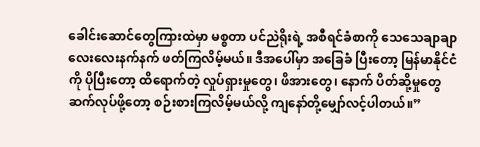ခေါင်းဆောင်တွေကြားထဲမှာ မစ္စတာ ပင်ညဲရိုးရဲ့ အစီရင်ခံစာကို သေသေချာချာ လေးလေးနက်နက် ဖတ်ကြလိမ့်မယ်။ ဒီအပေါ်မှာ အခြေခံ ပြီးတော့ မြန်မာနိုင်ငံကို ပိုပြီးတော့ ထိရောက်တဲ့ လှုပ်ရှားမှုတွေ၊ ဖိအားတွေ၊ နောက် ပိတ်ဆို့မှုတွေ ဆက်လုပ်ဖို့တော့ စဉ်းစားကြလိမ့်မယ်လို့ ကျနော်တို့မျှော်လင့်ပါတယ်။”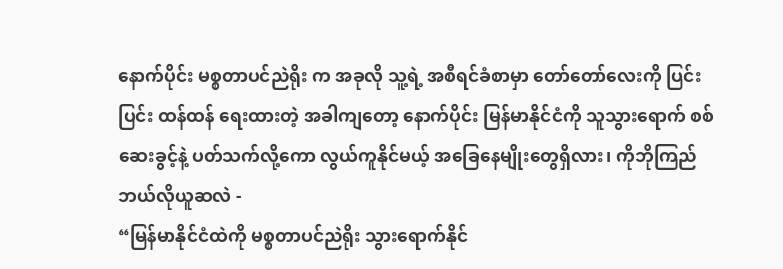နောက်ပိုင်း မစ္စတာပင်ညဲရိုး က အခုလို သူ့ရဲ့ အစီရင်ခံစာမှာ တော်တော်လေးကို ပြင်းပြင်း ထန်ထန် ရေးထားတဲ့ အခါကျတော့ နောက်ပိုင်း မြန်မာနိုင်ငံကို သူသွားရောက် စစ်ဆေးခွင့်နဲ့ ပတ်သက်လို့ကော လွယ်ကူနိုင်မယ့် အခြေနေမျိုးတွေရှိလား၊ ကိုဘိုကြည် ဘယ်လိုယူဆလဲ -
“မြန်မာနိုင်ငံထဲကို မစ္စတာပင်ညဲရိုး သွားရောက်နိုင်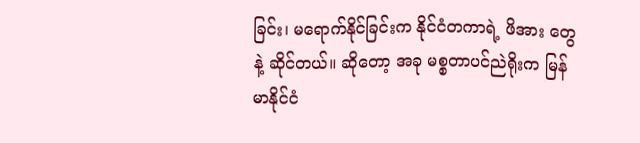ခြင်း၊ မရောက်နိုင်ခြင်းက နိုင်ငံတကာရဲ့ ဖိအား တွေနဲ့ ဆိုင်တယ်။ ဆိုတော့ အခု မစ္စတာပင်ညဲရိုးက မြန်မာနိုင်ငံ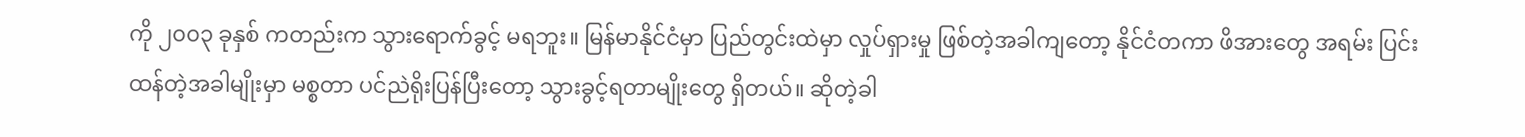ကို ၂၀၀၃ ခုနှစ် ကတည်းက သွားရောက်ခွင့် မရဘူး။ မြန်မာနိုင်ငံမှာ ပြည်တွင်းထဲမှာ လှုပ်ရှားမှု ဖြစ်တဲ့အခါကျတော့ နိုင်ငံတကာ ဖိအားတွေ အရမ်း ပြင်းထန်တဲ့အခါမျိုးမှာ မစ္စတာ ပင်ညဲရိုးပြန်ပြီးတော့ သွားခွင့်ရတာမျိုးတွေ ရှိတယ်။ ဆိုတဲ့ခါ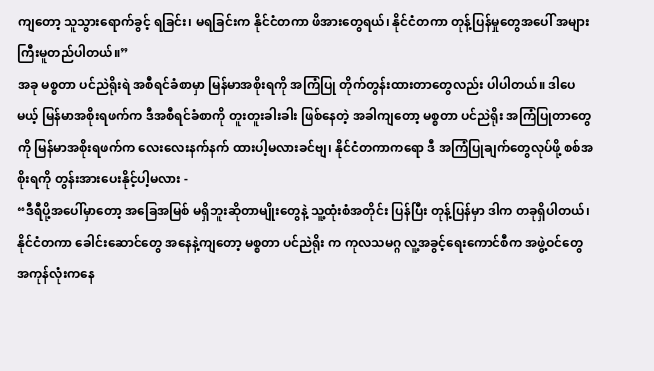ကျတော့ သူသွားရောက်ခွင့် ရခြင်း၊ မရခြင်းက နိုင်ငံတကာ ဖိအားတွေရယ်၊ နိုင်ငံတကာ တုန့်ပြန်မှုတွေအပေါ် အများကြီးမူတည်ပါတယ်။”
အခု မစ္စတာ ပင်ညဲရိုးရဲ အစီရင်ခံစာမှာ မြန်မာအစိုးရကို အကြံပြု တိုက်တွန်းထားတာတွေလည်း ပါပါတယ်။ ဒါပေမယ့် မြန်မာအစိုးရဖက်က ဒီအစီရင်ခံစာကို တူးတူးခါးခါး ဖြစ်နေတဲ့ အခါကျတော့ မစ္စတာ ပင်ညဲရိုး အကြံပြုတာတွေကို မြန်မာအစိုးရဖက်က လေးလေးနက်နက် ထားပါ့မလားခင်ဗျ၊ နိုင်ငံတကာကရော ဒီ အကြံပြုချက်တွေလုပ်ဖို့ စစ်အစိုးရကို တွန်းအားပေးနိုင့်ပါ့မလား -
“ဒီရီပို့အပေါ်မှာတော့ အခြေအမြစ် မရှိဘူးဆိုတာမျိုးတွေနဲ့ သူ့ထုံးစံအတိုင်း ပြန်ပြီး တုန့်ပြန်မှာ ဒါက တခုရှိပါတယ်၊ နိုင်ငံတကာ ခေါင်းဆောင်တွေ အနေနဲ့ကျတော့ မစ္စတာ ပင်ညဲရိုး က ကုလသမဂ္ဂ လူ့အခွင့်ရေးကောင်စီက အဖွဲ့ဝင်တွေ အကုန်လုံးကနေ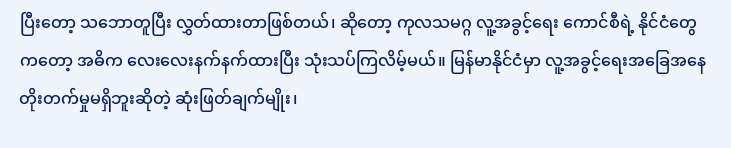ပြီးတော့ သဘောတူပြီး လွှတ်ထားတာဖြစ်တယ်၊ ဆိုတော့ ကုလသမဂ္ဂ လူ့အခွင့်ရေး ကောင်စီရဲ့ နိုင်ငံတွေကတော့ အဓိက လေးလေးနက်နက်ထားပြီး သုံးသပ်ကြလိမ့်မယ်။ မြန်မာနိုင်ငံမှာ လူ့အခွင့်ရေးအခြေအနေ တိုးတက်မှုမရှိဘူးဆိုတဲ့ ဆုံးဖြတ်ချက်မျိုး၊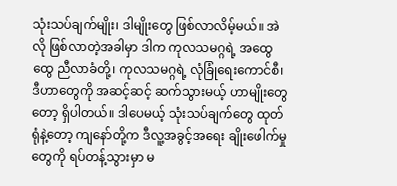သုံးသပ်ချက်မျိုး၊ ဒါမျိုးတွေ ဖြစ်လာလိမ့်မယ်။ အဲလို ဖြစ်လာတဲ့အခါမှာ ဒါက ကုလသမဂ္ဂရဲ့ အထွေထွေ ညီလာခံတို့၊ ကုလသမဂ္ဂရဲ့ လုံခြုံရေးကောင်စီ၊ ဒီဟာတွေကို အဆင့်ဆင့် ဆက်သွားမယ့် ဟာမျိုးတွေတော့ ရှိပါတယ်။ ဒါပေမယ့် သုံးသပ်ချက်တွေ ထုတ်ရုံနဲ့တော့ ကျနော်တို့က ဒီလူ့အခွင့်အရေး ချိုးဖေါက်မှုတွေကို ရပ်တန့်သွားမှာ မ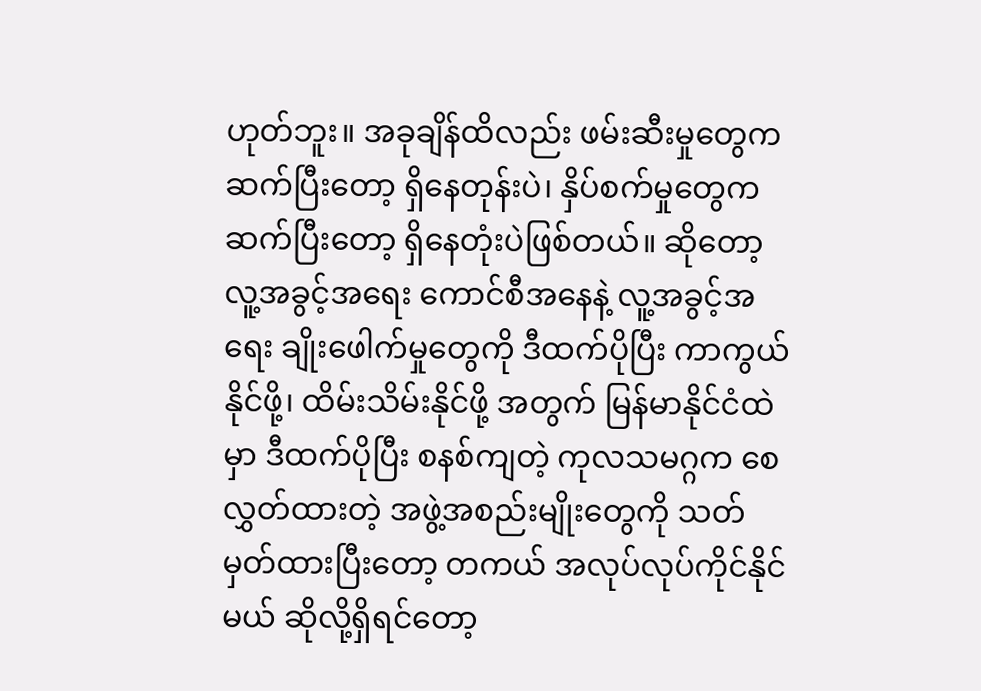ဟုတ်ဘူး။ အခုချိန်ထိလည်း ဖမ်းဆီးမှုတွေက ဆက်ပြီးတော့ ရှိနေတုန်းပဲ၊ နှိပ်စက်မှုတွေက ဆက်ပြီးတော့ ရှိနေတုံးပဲဖြစ်တယ်။ ဆိုတော့ လူ့အခွင့်အရေး ကောင်စီအနေနဲ့ လူ့အခွင့်အရေး ချိုးဖေါက်မှုတွေကို ဒီထက်ပိုပြီး ကာကွယ်နိုင်ဖို့၊ ထိမ်းသိမ်းနိုင်ဖို့ အတွက် မြန်မာနိုင်ငံထဲမှာ ဒီထက်ပိုပြီး စနစ်ကျတဲ့ ကုလသမဂ္ဂက စေလွှတ်ထားတဲ့ အဖွဲ့အစည်းမျိုးတွေကို သတ်မှတ်ထားပြီးတော့ တကယ် အလုပ်လုပ်ကိုင်နိုင်မယ် ဆိုလို့ရှိရင်တော့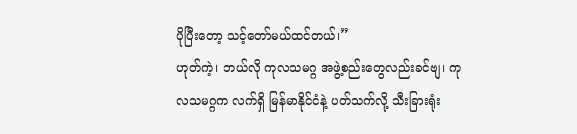ပိုပြီးတော့ သင့်တော်မယ်ထင်တယ်၊”
ဟုတ်ကဲ့၊ ဘယ်လို ကုလသမဂ္ဂ အဖွဲ့စည်းတွေလည်းခင်ဗျ၊ ကုလသမဂ္ဂက လက်ရှိ မြန်မာနိုင်ငံနဲ့ ပတ်သက်လို့ သီးခြားရုံး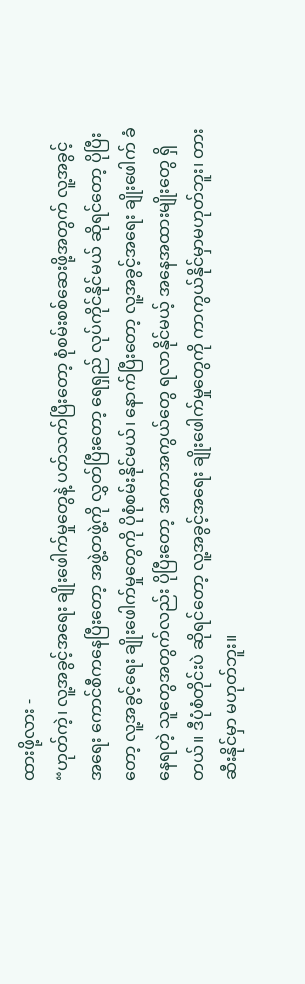ထားဖို့လား -
“ဟုတ်ကဲ့၊ လူ့အခွင့်အရေး ချိုးဖေါက်မှုတွေနဲ့ ပတ်သက်ပြီးတော့ စုံစမ်းစစ်ဆေးဖို့အတွက် လူ့အခွင့် အရေး ကောင်စီကနေပြီးတော့ အဖွဲ့တဖွဲ့ကို လွှတ်ပြီးတော့ ရေရှည် လုပ်ကိုင်နိုင်မယ် ဆိုရင်တော့ ပိုပြီးတော့ လူ့အခွင့်ရေး ချိုးဖေါက်မှုတွေကို ပိုစုံစမ်းနိုင်မယ်၊ နောက်ပြီးတော့ လူ့အခွင့်အရေး ချိုးဖေါက် ခံနေရတဲ့ သူတွေအတွက်လည်း ပိုပြီးတော့ အကာအကွယ်တွေ ရလာနိုင်မယ့် အနေအထားမျိုးတွေ ရှိတယ်။ ဒီပုံစံတိုင်းပဲ ဆိုရင်တော့ လူ့အခွင့်အရေး ချိုးဖေါက်မှုတွေကို ကာကွယ်နိုင်မှာမဟုတ်ဘူး၊ တားဆီးနိုင်မှာ မဟုတ်ဘူး။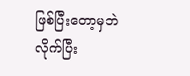ဖြစ်ပြီးတော့မှဘဲ လိုက်ပြီး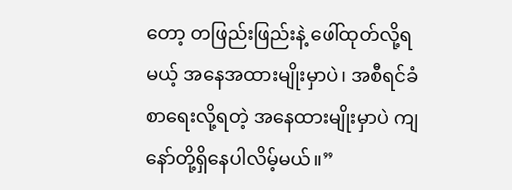တော့ တဖြည်းဖြည်းနဲ့ ဖေါ်ထုတ်လို့ရမယ့် အနေအထားမျိုးမှာပဲ၊ အစီရင်ခံစာရေးလို့ရတဲ့ အနေထားမျိုးမှာပဲ ကျနော်တို့ရှိနေပါလိမ့်မယ်။”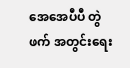အေအေပီပီ တွဲဖက် အတွင်းရေး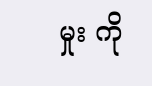မှုး ကို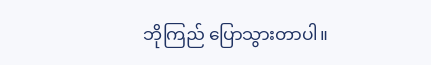ဘိုကြည် ပြောသွားတာပါ။